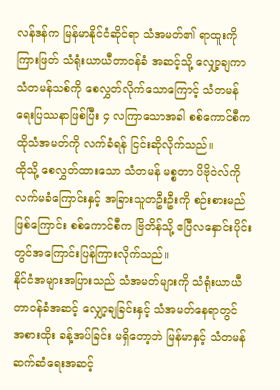လန်ဒန်က မြန်မာနိုင်ငံဆိုင်ရာ သံအမတ်၏ ရာထူးကို ကြားဖြတ် သံရုံးယာယီတာဝန်ခံ အဆင့်သို့ လျှော့ချကာ သံတမန်သစ်ကို စေလွှတ်လိုက်သောကြောင့် သံတမန်ရေးပြဿနာဖြစ်ပြီး ၄ လကြာသောအခါ စစ်ကောင်စီက ထိုသံအမတ်ကို လက်ခံရန် ငြင်းဆိုလိုက်သည်။
ထိုသို့ စေလွှတ်ထားသော သံတမန် မစ္စတာ ပိဗိုဝဲလ်ကို လက်မခံကြောင်းနှင့် အခြားသူတဦးဦးကို စဉ်းစားမည်ဖြစ်ကြောင်း စစ်ကောင်စီက ဗြိတိန်သို့ ဧပြီလနှောင်းပိုင်းတွင်အကြောင်းပြန်ကြားလိုက်သည်။
နိုင်ငံအများအပြားသည် သံအမတ်များကို သံရုံးယာယီ တာဝန်ခံအဆင့် လျှော့ချခြင်းနှင့် သံအမတ်နေရာတွင် အစားထိုး ခန့်အပ်ခြင်း မရှိတော့ဘဲ မြန်မာနှင့် သံတမန်ဆက်ဆံရေးအဆင့်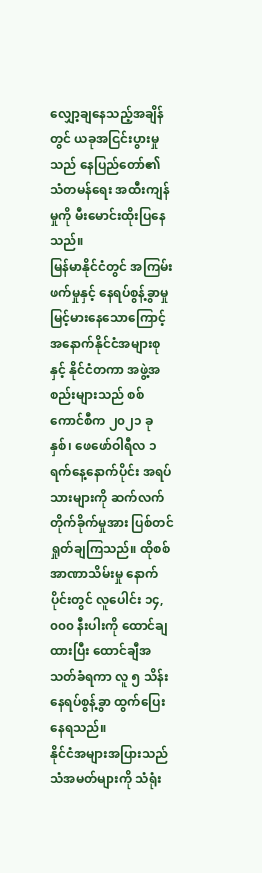လျှော့ချနေသည့်အချိန်တွင် ယခုအငြင်းပွားမှုသည် နေပြည်တော်၏ သံတမန်ရေး အထီးကျန်မှုကို မီးမောင်းထိုးပြနေသည်။
မြန်မာနိုင်ငံတွင် အကြမ်းဖက်မှုနှင့် နေရပ်စွန့်ခွာမှု မြင့်မားနေသောကြောင့် အနောက်နိုင်ငံအများစုနှင့် နိုင်ငံတကာ အဖွဲ့အစည်းများသည် စစ်ကောင်စီက ၂၀၂၁ ခုနှစ်၊ ဖေဖော်ဝါရီလ ၁ ရက်နေ့နောက်ပိုင်း အရပ်သားများကို ဆက်လက် တိုက်ခိုက်မှုအား ပြစ်တင်ရှုတ်ချကြသည်။ ထိုစစ်အာဏာသိမ်းမှု နောက်ပိုင်းတွင် လူပေါင်း ၁၄,၀၀၀ နီးပါးကို ထောင်ချထားပြီး ထောင်ချီအသတ်ခံရကာ လူ ၅ သိန်း နေရပ်စွန့်ခွာ ထွက်ပြေးနေရသည်။
နိုင်ငံအများအပြားသည် သံအမတ်များကို သံရုံး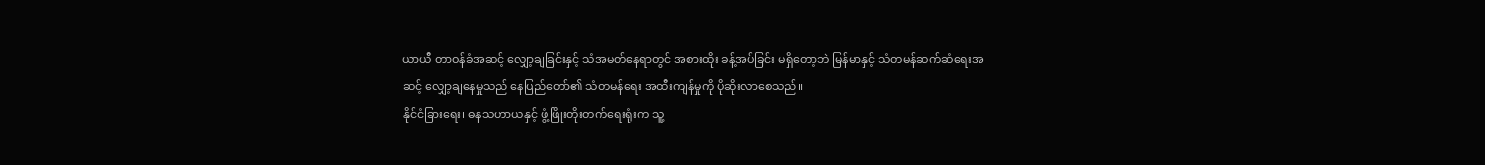ယာယီ တာဝန်ခံအဆင့် လျှော့ချခြင်းနှင့် သံအမတ်နေရာတွင် အစားထိုး ခန့်အပ်ခြင်း မရှိတော့ဘဲ မြန်မာနှင့် သံတမန်ဆက်ဆံရေးအဆင့် လျှော့ချနေမှုသည် နေပြည်တော်၏ သံတမန်ရေး အထီးကျန်မှုကို ပိုဆိုးလာစေသည်။
နိုင်ငံခြားရေး၊ ဓနသဟာယနှင့် ဖွံ့ဖြိုးတိုးတက်ရေးရုံးက သူ့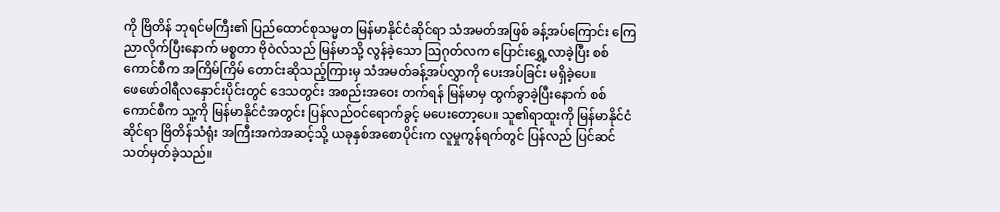ကို ဗြိတိန် ဘုရင်မကြီး၏ ပြည်ထောင်စုသမ္မတ မြန်မာနိုင်ငံဆိုင်ရာ သံအမတ်အဖြစ် ခန့်အပ်ကြောင်း ကြေညာလိုက်ပြီးနောက် မစ္စတာ ဗိုဝဲလ်သည် မြန်မာသို့ လွန်ခဲ့သော သြဂုတ်လက ပြောင်းရွှေ့လာခဲ့ပြီး စစ်ကောင်စီက အကြိမ်ကြိမ် တောင်းဆိုသည့်ကြားမှ သံအမတ်ခန့်အပ်လွှာကို ပေးအပ်ခြင်း မရှိခဲ့ပေ။
ဖေဖော်ဝါရီလနှောင်းပိုင်းတွင် ဒေသတွင်း အစည်းအဝေး တက်ရန် မြန်မာမှ ထွက်ခွာခဲ့ပြီးနောက် စစ်ကောင်စီက သူ့ကို မြန်မာနိုင်ငံအတွင်း ပြန်လည်ဝင်ရောက်ခွင့် မပေးတော့ပေ။ သူ၏ရာထူးကို မြန်မာနိုင်ငံဆိုင်ရာ ဗြိတိန်သံရုံး အကြီးအကဲအဆင့်သို့ ယခုနှစ်အစောပိုင်းက လူမှုကွန်ရက်တွင် ပြန်လည် ပြင်ဆင်သတ်မှတ်ခဲ့သည်။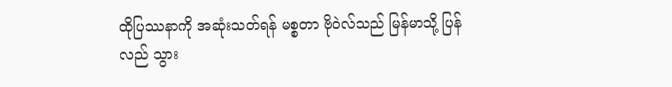ထိုပြဿနာကို အဆုံးသတ်ရန် မစ္စတာ ဗိုဝဲလ်သည် မြန်မာသို့ ပြန်လည် သွား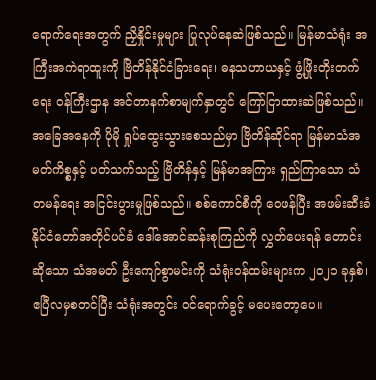ရောက်ရေးအတွက် ညှိနှိုင်းမှုများ ပြုလုပ်နေဆဲဖြစ်သည်။ မြန်မာသံရုံး အကြီးအကဲရာထူးကို ဗြိတိန်နိုင်ငံခြားရေး၊ ဓနသဟာယနှင့် ဖွံ့ဖြိုးတိုးတက်ရေး ဝန်ကြီးဌာန အင်တာနက်စာမျက်နှာတွင် ကြော်ငြာထားဆဲဖြစ်သည်။
အခြေအနေကို ပိုမို ရှုပ်ထွေးသွားစေသည်မှာ ဗြိတိန်ဆိုင်ရာ မြန်မာသံအမတ်ကိစ္စနှင့် ပတ်သက်သည့် ဗြိတိန်နှင့် မြန်မာအကြား ရှည်ကြာသော သံတမန်ရေး အငြင်းပွားမှုဖြစ်သည်။ စစ်ကောင်စီကို ဝေဖန်ပြီး အဖမ်းဆီးခံ နိုင်ငံတော်အတိုင်ပင်ခံ ဒေါ်အောင်ဆန်းစုကြည်ကို လွှတ်ပေးရန် တောင်းဆိုသော သံအမတ် ဦးကျော်စွာမင်းကို သံရုံးဝန်ထမ်းများက ၂၀၂၁ ခုနှစ်၊ ဧပြီလမှစတင်ပြီး သံရုံးအတွင်း ဝင်ရောက်ခွင့် မပေးတော့ပေ။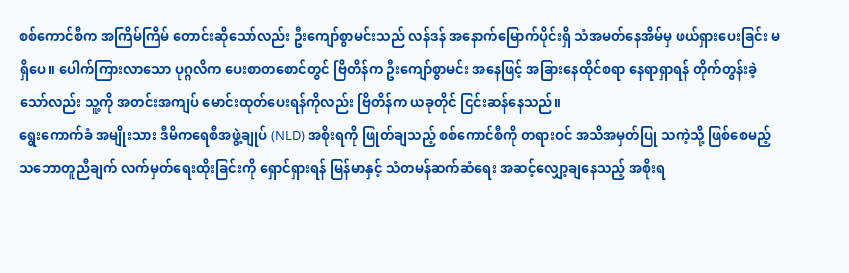စစ်ကောင်စီက အကြိမ်ကြိမ် တောင်းဆိုသော်လည်း ဦးကျော်စွာမင်းသည် လန်ဒန် အနောက်မြောက်ပိုင်းရှိ သံအမတ်နေအိမ်မှ ဖယ်ရှားပေးခြင်း မရှိပေ။ ပေါက်ကြားလာသော ပုဂ္ဂလိက ပေးစာတစောင်တွင် ဗြိတိန်က ဦးကျော်စွာမင်း အနေဖြင့် အခြားနေထိုင်စရာ နေရာရှာရန် တိုက်တွန်းခဲ့သော်လည်း သူ့ကို အတင်းအကျပ် မောင်းထုတ်ပေးရန်ကိုလည်း ဗြိတိန်က ယခုတိုင် ငြင်းဆန်နေသည်။
ရွေးကောက်ခံ အမျိုးသား ဒီမိကရေစီအဖွဲ့ချုပ် (NLD) အစိုးရကို ဖြုတ်ချသည့် စစ်ကောင်စီကို တရားဝင် အသိအမှတ်ပြု သကဲ့သို့ ဖြစ်စေမည့် သဘောတူညီချက် လက်မှတ်ရေးထိုးခြင်းကို ရှောင်ရှားရန် မြန်မာနှင့် သံတမန်ဆက်ဆံရေး အဆင့်လျှော့ချနေသည့် အစိုးရ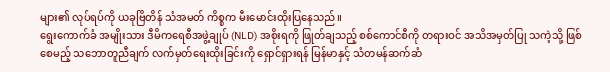များ၏ လုပ်ရပ်ကို ယခုဗြိတိန် သံအမတ် ကိစ္စက မီးမောင်းထိုးပြနေသည်။
ရွေးကောက်ခံ အမျိုးသား ဒီမိကရေစီအဖွဲ့ချုပ် (NLD) အစိုးရကို ဖြုတ်ချသည့် စစ်ကောင်စီကို တရားဝင် အသိအမှတ်ပြု သကဲ့သို့ ဖြစ်စေမည့် သဘောတူညီချက် လက်မှတ်ရေးထိုးခြင်းကို ရှောင်ရှားရန် မြန်မာနှင့် သံတမန်ဆက်ဆံ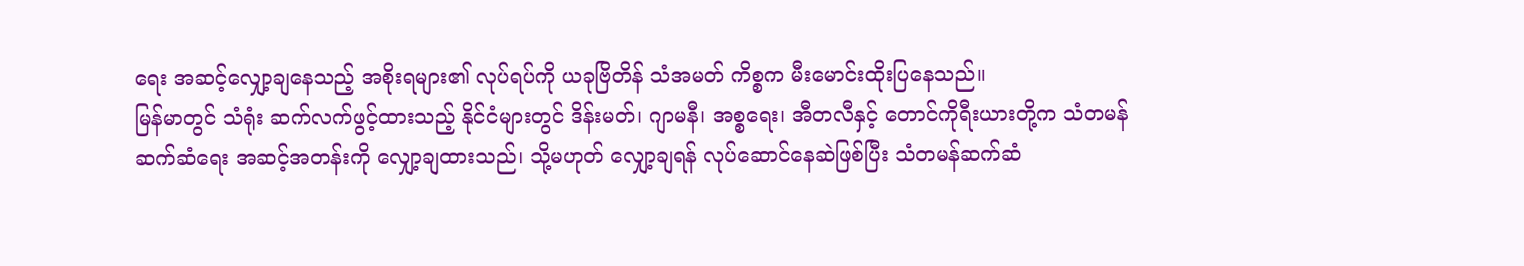ရေး အဆင့်လျှော့ချနေသည့် အစိုးရများ၏ လုပ်ရပ်ကို ယခုဗြိတိန် သံအမတ် ကိစ္စက မီးမောင်းထိုးပြနေသည်။
မြန်မာတွင် သံရုံး ဆက်လက်ဖွင့်ထားသည့် နိုင်ငံများတွင် ဒိန်းမတ်၊ ဂျာမနီ၊ အစ္စရေး၊ အီတလီနှင့် တောင်ကိုရီးယားတို့က သံတမန်ဆက်ဆံရေး အဆင့်အတန်းကို လျှော့ချထားသည်၊ သို့မဟုတ် လျှော့ချရန် လုပ်ဆောင်နေဆဲဖြစ်ပြီး သံတမန်ဆက်ဆံ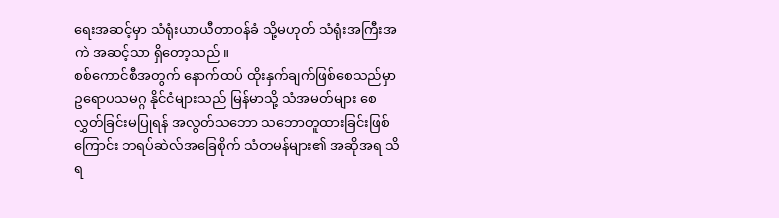ရေးအဆင့်မှာ သံရုံးယာယီတာဝန်ခံ သို့မဟုတ် သံရုံးအကြီးအကဲ အဆင့်သာ ရှိတော့သည်။
စစ်ကောင်စီအတွက် နောက်ထပ် ထိုးနှက်ချက်ဖြစ်စေသည်မှာ ဥရောပသမဂ္ဂ နိုင်ငံများသည် မြန်မာသို့ သံအမတ်များ စေလွှတ်ခြင်းမပြုရန် အလွတ်သဘော သဘောတူထားခြင်းဖြစ်ကြောင်း ဘရပ်ဆဲလ်အခြေစိုက် သံတမန်များ၏ အဆိုအရ သိရ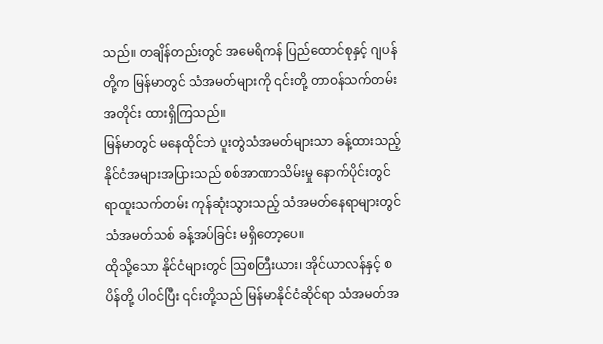သည်။ တချိန်တည်းတွင် အမေရိကန် ပြည်ထောင်စုနှင့် ဂျပန်တို့က မြန်မာတွင် သံအမတ်များကို ၎င်းတို့ တာဝန်သက်တမ်းအတိုင်း ထားရှိကြသည်။
မြန်မာတွင် မနေထိုင်ဘဲ ပူးတွဲသံအမတ်များသာ ခန့်ထားသည့် နိုင်ငံအများအပြားသည် စစ်အာဏာသိမ်းမှု နောက်ပိုင်းတွင် ရာထူးသက်တမ်း ကုန်ဆုံးသွားသည့် သံအမတ်နေရာများတွင် သံအမတ်သစ် ခန့်အပ်ခြင်း မရှိတော့ပေ။
ထိုသို့သော နိုင်ငံများတွင် သြစတြီးယား၊ အိုင်ယာလန်နှင့် စပိန်တို့ ပါဝင်ပြီး ၎င်းတို့သည် မြန်မာနိုင်ငံဆိုင်ရာ သံအမတ်အ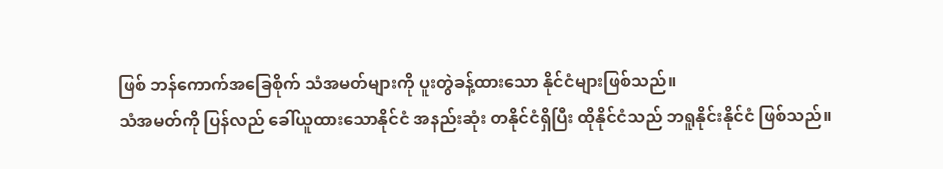ဖြစ် ဘန်ကောက်အခြေစိုက် သံအမတ်များကို ပူးတွဲခန့်ထားသော နိုင်ငံများဖြစ်သည်။
သံအမတ်ကို ပြန်လည် ခေါ်ယူထားသောနိုင်ငံ အနည်းဆုံး တနိုင်ငံရှိပြီး ထိုနိုင်ငံသည် ဘရူနိုင်းနိုင်ငံ ဖြစ်သည်။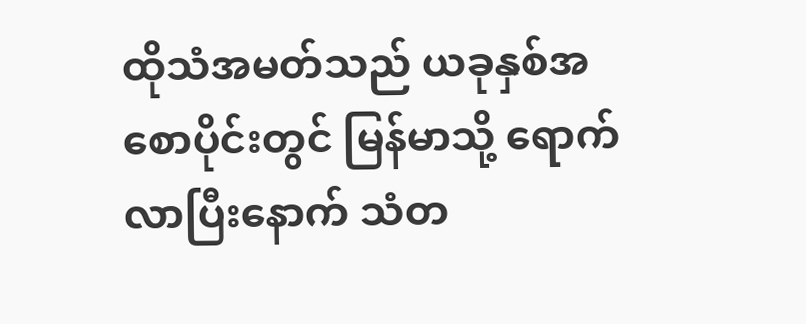ထိုသံအမတ်သည် ယခုနှစ်အစောပိုင်းတွင် မြန်မာသို့ ရောက်လာပြီးနောက် သံတ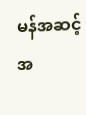မန်အဆင့်အ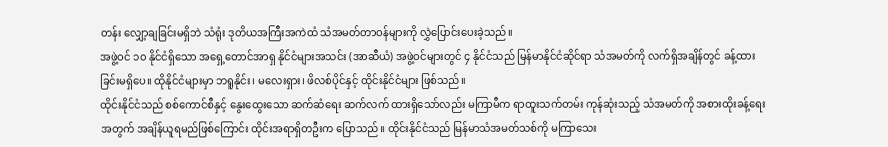တန်း လျှော့ချခြင်းမရှိဘဲ သံရုံး ဒုတိယအကြီးအကဲထံ သံအမတ်တာဝန်များကို လွှဲပြောင်းပေးခဲ့သည်။
အဖွဲ့ဝင် ၁၀ နိုင်ငံရှိသော အရှေ့တောင်အာရှ နိုင်ငံများအသင်း (အာဆီယံ) အဖွဲ့ဝင်များတွင် ၄ နိုင်ငံသည် မြန်မာနိုင်ငံဆိုင်ရာ သံအမတ်ကို လက်ရှိအချိန်တွင် ခန့်ထားခြင်းမရှိပေ။ ထိုနိုင်ငံများမှာ ဘရူနိုင်း၊ မလေးရှား၊ ဖိလစ်ပိုင်နှင့် ထိုင်းနိုင်ငံများ ဖြစ်သည်။
ထိုင်းနိုင်ငံသည် စစ်ကောင်စီနှင့် နွေးထွေးသော ဆက်ဆံရေး ဆက်လက် ထားရှိသော်လည်း မကြာမီက ရာထူးသက်တမ်း ကုန်ဆုံးသည့် သံအမတ်ကို အစားထိုးခန့်ရေးအတွက် အချိန်ယူရမည်ဖြစ်ကြောင်း ထိုင်းအရာရှိတဦးက ပြောသည်။ ထိုင်းနိုင်ငံသည် မြန်မာသံအမတ်သစ်ကို မကြာသေး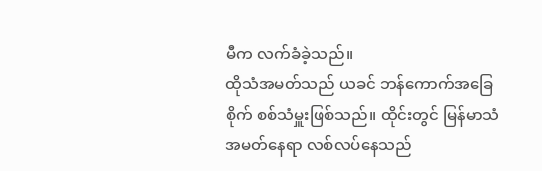မီက လက်ခံခဲ့သည်။
ထိုသံအမတ်သည် ယခင် ဘန်ကောက်အခြေစိုက် စစ်သံမှူးဖြစ်သည်။ ထိုင်းတွင် မြန်မာသံအမတ်နေရာ လစ်လပ်နေသည်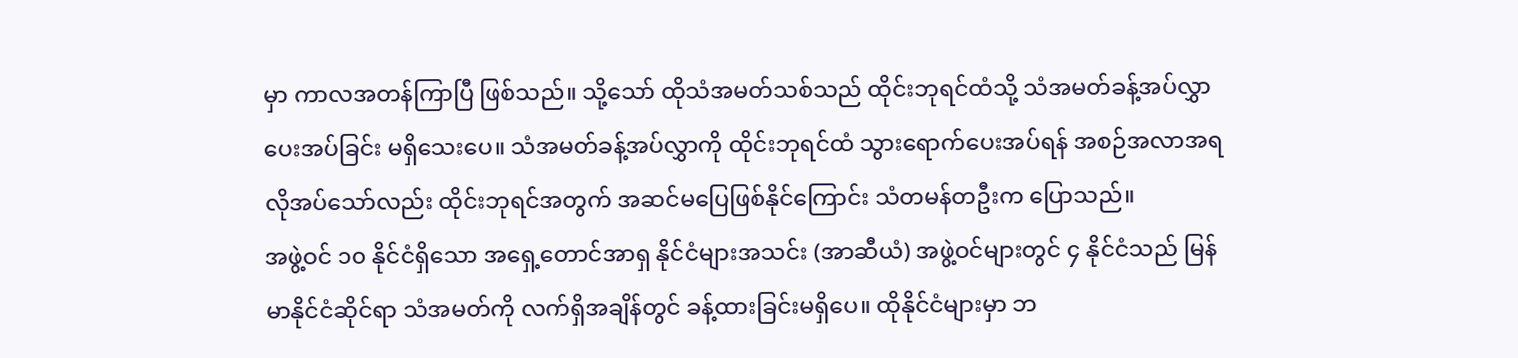မှာ ကာလအတန်ကြာပြီ ဖြစ်သည်။ သို့သော် ထိုသံအမတ်သစ်သည် ထိုင်းဘုရင်ထံသို့ သံအမတ်ခန့်အပ်လွှာ ပေးအပ်ခြင်း မရှိသေးပေ။ သံအမတ်ခန့်အပ်လွှာကို ထိုင်းဘုရင်ထံ သွားရောက်ပေးအပ်ရန် အစဉ်အလာအရ လိုအပ်သော်လည်း ထိုင်းဘုရင်အတွက် အဆင်မပြေဖြစ်နိုင်ကြောင်း သံတမန်တဦးက ပြောသည်။
အဖွဲ့ဝင် ၁၀ နိုင်ငံရှိသော အရှေ့တောင်အာရှ နိုင်ငံများအသင်း (အာဆီယံ) အဖွဲ့ဝင်များတွင် ၄ နိုင်ငံသည် မြန်မာနိုင်ငံဆိုင်ရာ သံအမတ်ကို လက်ရှိအချိန်တွင် ခန့်ထားခြင်းမရှိပေ။ ထိုနိုင်ငံများမှာ ဘ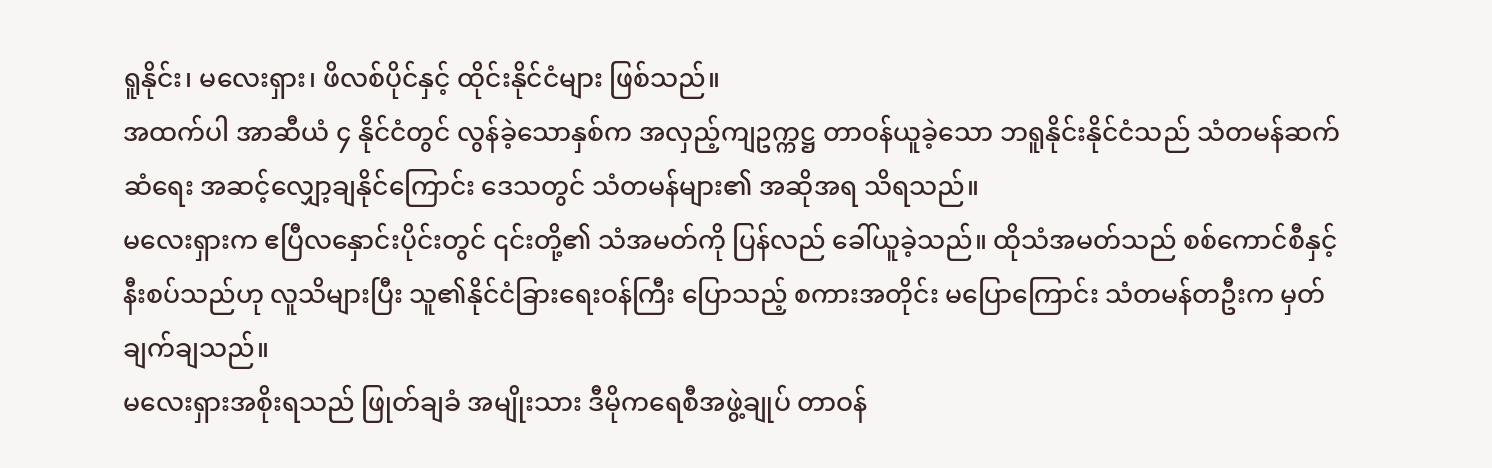ရူနိုင်း၊ မလေးရှား၊ ဖိလစ်ပိုင်နှင့် ထိုင်းနိုင်ငံများ ဖြစ်သည်။
အထက်ပါ အာဆီယံ ၄ နိုင်ငံတွင် လွန်ခဲ့သောနှစ်က အလှည့်ကျဥက္ကဋ္ဌ တာဝန်ယူခဲ့သော ဘရူနိုင်းနိုင်ငံသည် သံတမန်ဆက်ဆံရေး အဆင့်လျှော့ချနိုင်ကြောင်း ဒေသတွင် သံတမန်များ၏ အဆိုအရ သိရသည်။
မလေးရှားက ဧပြီလနှောင်းပိုင်းတွင် ၎င်းတို့၏ သံအမတ်ကို ပြန်လည် ခေါ်ယူခဲ့သည်။ ထိုသံအမတ်သည် စစ်ကောင်စီနှင့် နီးစပ်သည်ဟု လူသိများပြီး သူ၏နိုင်ငံခြားရေးဝန်ကြီး ပြောသည့် စကားအတိုင်း မပြောကြောင်း သံတမန်တဦးက မှတ်ချက်ချသည်။
မလေးရှားအစိုးရသည် ဖြုတ်ချခံ အမျိုးသား ဒီမိုကရေစီအဖွဲ့ချုပ် တာဝန်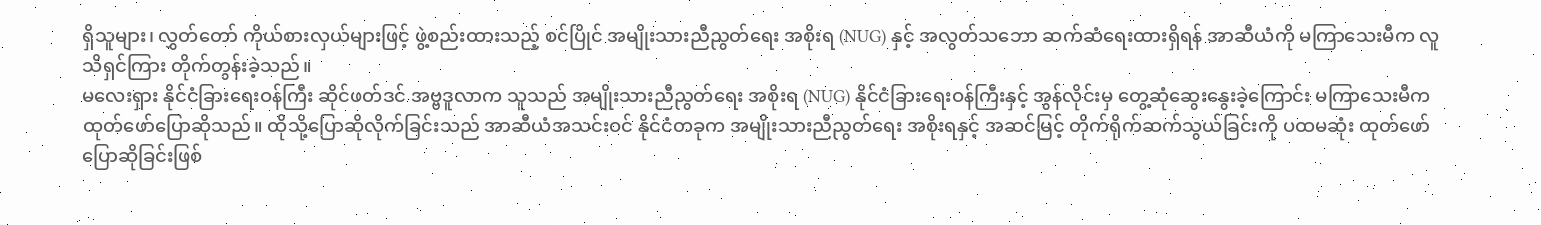ရှိသူများ၊ လွှတ်တော် ကိုယ်စားလှယ်များဖြင့် ဖွဲ့စည်းထားသည့် စင်ပြိုင် အမျိုးသားညီညွတ်ရေး အစိုးရ (NUG) နှင့် အလွတ်သဘော ဆက်ဆံရေးထားရှိရန် အာဆီယံကို မကြာသေးမီက လူသိရှင်ကြား တိုက်တွန်းခဲ့သည်။
မလေးရှား နိုင်ငံခြားရေးဝန်ကြီး ဆိုင်ဖတ်ဒင် အဗ္ဗဒူလာက သူသည် အမျိုးသားညီညွတ်ရေး အစိုးရ (NUG) နိုင်ငံခြားရေးဝန်ကြီးနှင့် အွန်လိုင်းမှ တွေ့ဆုံဆွေးနွေးခဲ့ကြောင်း မကြာသေးမီက ထုတ်ဖော်ပြောဆိုသည်။ ထိုသို့ပြောဆိုလိုက်ခြင်းသည် အာဆီယံအသင်းဝင် နိုင်ငံတခုက အမျိုးသားညီညွတ်ရေး အစိုးရနှင့် အဆင်မြင့် တိုက်ရိုက်ဆက်သွယ်ခြင်းကို ပထမဆုံး ထုတ်ဖော်ပြောဆိုခြင်းဖြစ်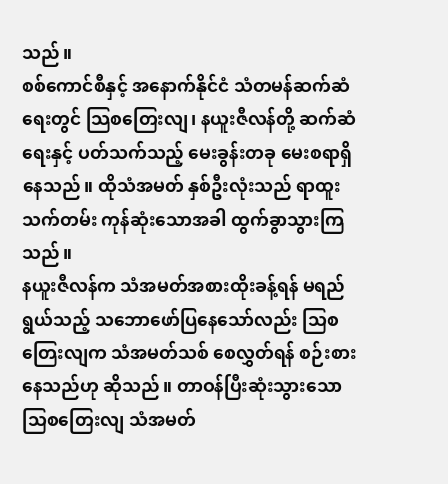သည်။
စစ်ကောင်စီနှင့် အနောက်နိုင်ငံ သံတမန်ဆက်ဆံရေးတွင် သြစတြေးလျ၊ နယူးဇီလန်တို့ ဆက်ဆံရေးနှင့် ပတ်သက်သည့် မေးခွန်းတခု မေးစရာရှိနေသည်။ ထိုသံအမတ် နှစ်ဦးလုံးသည် ရာထူးသက်တမ်း ကုန်ဆုံးသောအခါ ထွက်ခွာသွားကြသည်။
နယူးဇီလန်က သံအမတ်အစားထိုးခန့်ရန် မရည်ရွယ်သည့် သဘောဖော်ပြနေသော်လည်း သြစတြေးလျက သံအမတ်သစ် စေလွှတ်ရန် စဉ်းစားနေသည်ဟု ဆိုသည်။ တာဝန်ပြီးဆုံးသွားသော သြစတြေးလျ သံအမတ်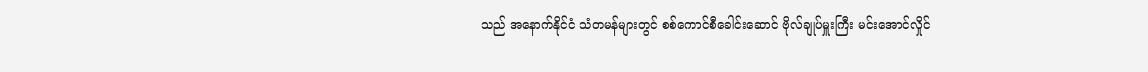သည် အနောက်နိုင်ငံ သံတမန်များတွင် စစ်ကောင်စီခေါင်းဆောင် ဗိုလ်ချုပ်မှူးကြီး မင်းအောင်လှိုင်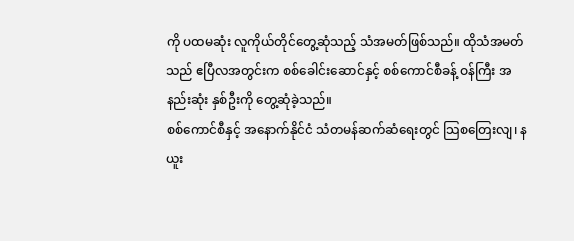ကို ပထမဆုံး လူကိုယ်တိုင်တွေ့ဆုံသည့် သံအမတ်ဖြစ်သည်။ ထိုသံအမတ်သည် ဧပြီလအတွင်းက စစ်ခေါင်းဆောင်နှင့် စစ်ကောင်စီခန့် ဝန်ကြီး အနည်းဆုံး နှစ်ဦးကို တွေ့ဆုံခဲ့သည်။
စစ်ကောင်စီနှင့် အနောက်နိုင်ငံ သံတမန်ဆက်ဆံရေးတွင် သြစတြေးလျ၊ နယူး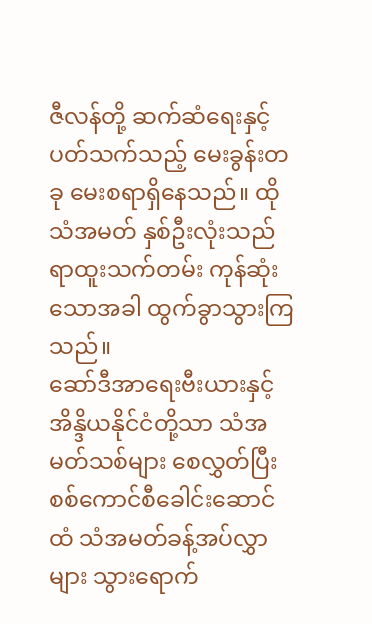ဇီလန်တို့ ဆက်ဆံရေးနှင့် ပတ်သက်သည့် မေးခွန်းတခု မေးစရာရှိနေသည်။ ထိုသံအမတ် နှစ်ဦးလုံးသည် ရာထူးသက်တမ်း ကုန်ဆုံးသောအခါ ထွက်ခွာသွားကြသည်။
ဆော်ဒီအာရေးဗီးယားနှင့် အိန္ဒိယနိုင်ငံတို့သာ သံအမတ်သစ်များ စေလွှတ်ပြီး စစ်ကောင်စီခေါင်းဆောင်ထံ သံအမတ်ခန့်အပ်လွှာများ သွားရောက်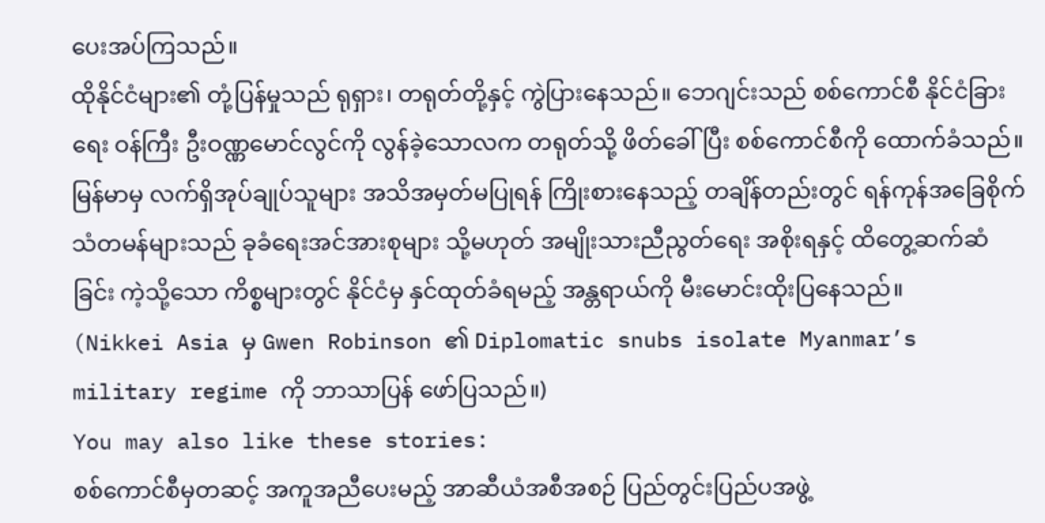ပေးအပ်ကြသည်။
ထိုနိုင်ငံများ၏ တုံ့ပြန်မှုသည် ရုရှား၊ တရုတ်တို့နှင့် ကွဲပြားနေသည်။ ဘေဂျင်းသည် စစ်ကောင်စီ နိုင်ငံခြားရေး ဝန်ကြီး ဦးဝဏ္ဏမောင်လွင်ကို လွန်ခဲ့သောလက တရုတ်သို့ ဖိတ်ခေါ်ပြီး စစ်ကောင်စီကို ထောက်ခံသည်။
မြန်မာမှ လက်ရှိအုပ်ချုပ်သူများ အသိအမှတ်မပြုရန် ကြိုးစားနေသည့် တချိန်တည်းတွင် ရန်ကုန်အခြေစိုက် သံတမန်များသည် ခုခံရေးအင်အားစုများ သို့မဟုတ် အမျိုးသားညီညွတ်ရေး အစိုးရနှင့် ထိတွေ့ဆက်ဆံခြင်း ကဲ့သို့သော ကိစ္စများတွင် နိုင်ငံမှ နှင်ထုတ်ခံရမည့် အန္တရာယ်ကို မီးမောင်းထိုးပြနေသည်။
(Nikkei Asia မှ Gwen Robinson ၏ Diplomatic snubs isolate Myanmar’s military regime ကို ဘာသာပြန် ဖော်ပြသည်။)
You may also like these stories:
စစ်ကောင်စီမှတဆင့် အကူအညီပေးမည့် အာဆီယံအစီအစဉ် ပြည်တွင်းပြည်ပအဖွဲ့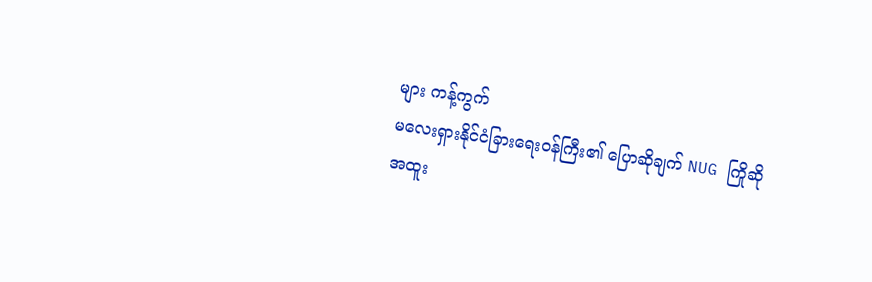များ ကန့်ကွက်
မလေးရှားနိုင်ငံခြားရေးဝန်ကြီး၏ ပြောဆိုချက် NUG ကြိုဆို
အထူး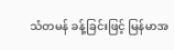သံတမန် ခန့်ခြင်းဖြင့် မြန်မာအ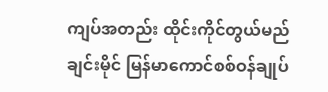ကျပ်အတည်း ထိုင်းကိုင်တွယ်မည်
ချင်းမိုင် မြန်မာကောင်စစ်ဝန်ချုပ်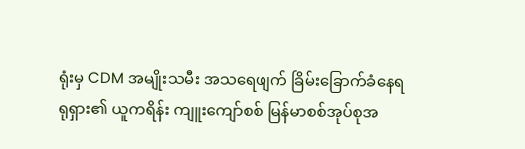ရုံးမှ CDM အမျိုးသမီး အသရေဖျက် ခြိမ်းခြောက်ခံနေရ
ရုရှား၏ ယူကရိန်း ကျူးကျော်စစ် မြန်မာစစ်အုပ်စုအ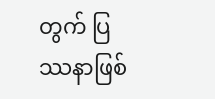တွက် ပြဿနာဖြစ်